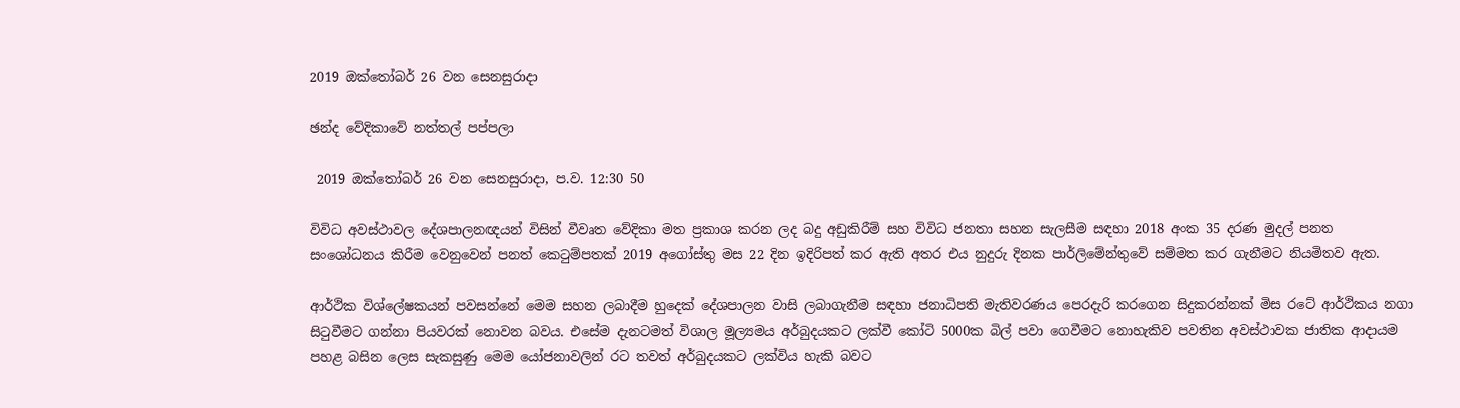2019 ඔක්තෝබර් 26 වන සෙනසුරාදා

ඡන්ද වේදිකාවේ නත්තල් පප්පලා

 2019 ඔක්තෝබර් 26 වන සෙනසුරාදා, ප.ව. 12:30 50

විවිධ අවස්ථාවල දේශපාලනඥයන් විසින් වීවෘත වේදිකා මත ප්‍රකාශ කරන ලද බදු අඩුකිරීම් සහ විවිධ ජනතා සහන සැලසීම සඳහා 2018 අංක 35 දරණ මුදල් පනත සංශෝධනය කිරීම වෙනුවෙන් පනත් කෙටුම්පතක් 2019 අගෝස්තු මස 22 දින ඉදිරිපත් කර ඇති අතර එය නුදුරු දිනක පාර්ලිමේන්තුවේ සම්මත කර ගැනීමට නියමිතව ඇත.

ආර්ථික විශ්ලේෂකයන් පවසන්නේ මෙම සහන ලබාදීම හුදෙක් දේශපාලන වාසි ලබාගැනීම සඳහා ජනාධිපති මැතිවරණය පෙරදැරි කරගෙන සිදුකරන්නක් මිස රටේ ආර්ථිකය නගා සිටුවීමට ගන්නා පියවරක් නොවන බවය. එසේම දැනටමත් විශාල මූල්‍යමය අර්බුදයකට ලක්වී කෝටි 5000ක බිල් පවා ගෙවීමට නොහැකිව පවතින අවස්ථාවක ජාතික ආදායම පහළ බසින ලෙස සැකසුණු මෙම යෝජනාවලින් රට තවත් අර්බුදයකට ලක්විය හැකි බවට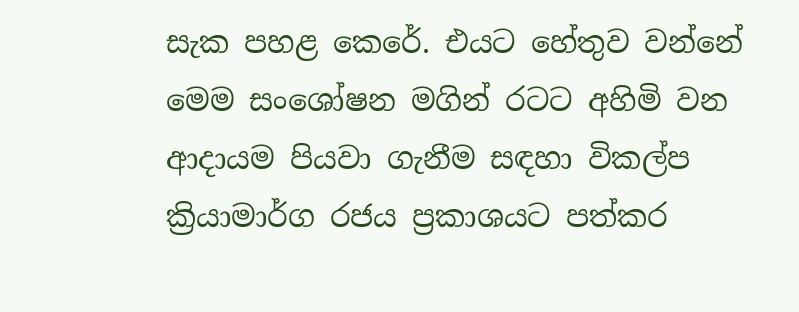සැක පහළ කෙරේ. එයට හේතුව වන්නේ මෙම සංශෝෂන මගින් රටට අහිමි වන ආදායම පියවා ගැනීම සඳහා විකල්ප ක්‍රියාමාර්ග රජය ප්‍රකාශයට පත්කර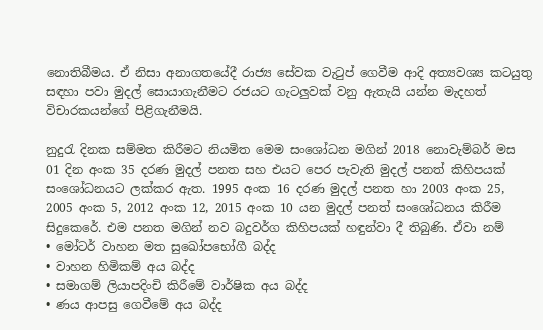නොතිබීමය. ඒ නිසා අනාගතයේදී රාජ්‍ය සේවක වැටුප් ගෙවීම ආදි අත්‍යවශ්‍ය කටයුතු සඳහා පවා මුදල් සොයාගැනීමට රජයට ගැටලුවක් වනු ඇතැයි යන්න මැදහත් විචාරකයන්ගේ පිළිගැනීමයි.

නුදුරැ දිනක සම්මත කිරීමට නියමිත මෙම සංශෝධන මගින් 2018 නොවැම්බර් මස 01 දින අංක 35 දරණ මුදල් පනත සහ එයට පෙර පැවැති මුදල් පනත් කිහිපයක් සංශෝධනයට ලක්කර ඇත. 1995 අංක 16 දරණ මුදල් පනත හා 2003 අංක 25, 2005 අංක 5, 2012 අංක 12, 2015 අංක 10 යන මුදල් පනත් සංශෝධනය කිරීම සිදුකෙරේ. එම පනත මගින් නව බදුවර්ග කිහිපයක් හඳුන්වා දී තිබුණි. ඒවා නම්
• මෝටර් වාහන මත සුඛෝපභෝගී බද්ද
• වාහන හිමිකම් අය බද්ද
• සමාගම් ලියාපදිංචි කිරීමේ වාර්ෂික අය බද්ද
• ණය ආපසු ගෙවීමේ අය බද්ද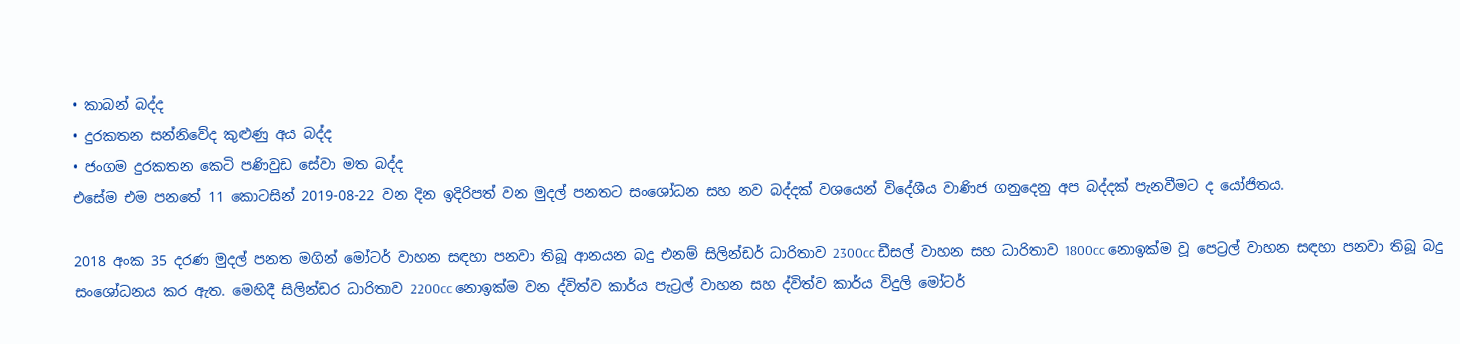• කාබන් බද්ද
• දුරකතන සන්නිවේද කුළුණු අය බද්ද
• ජංගම දුරකතන කෙටි පණිවුඩ සේවා මත බද්ද
එසේම එම පනතේ 11 කොටසින් 2019-08-22 වන දින ඉදිරිපත් වන මුදල් පනතට සංශෝධන සහ නව බද්දක් වශයෙන් විදේශීය වාණිජ ගනුදෙනු අප බද්දක් පැනවීමට ද යෝජිතය.

2018 අංක 35 දරණ මුදල් පනත මගින් මෝටර් වාහන සඳහා පනවා තිබූ ආනයන බදු එනම් සිලින්ඩර් ධාරිතාව 2300cc ඩීසල් වාහන සහ ධාරිතාව 1800cc නොඉක්ම වූ පෙට්‍රල් වාහන සඳහා පනවා තිබූ බදු සංශෝධනය කර ඇත. මෙහිදී සිලින්ඩර ධාරිතාව 2200cc නොඉක්ම වන ද්විත්ව කාර්ය පැට්‍රල් වාහන සහ ද්විත්ව කාර්ය විදුලි මෝටර්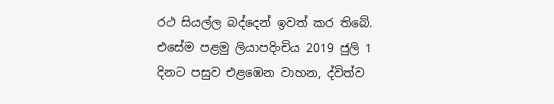රථ සියල්ල බද්දෙන් ඉවත් කර තිබේ. එසේම පළමු ලියාපදිංචිය 2019 ජුලි 1 දිනට පසුව එළඹෙන වාහන, ද්විත්ව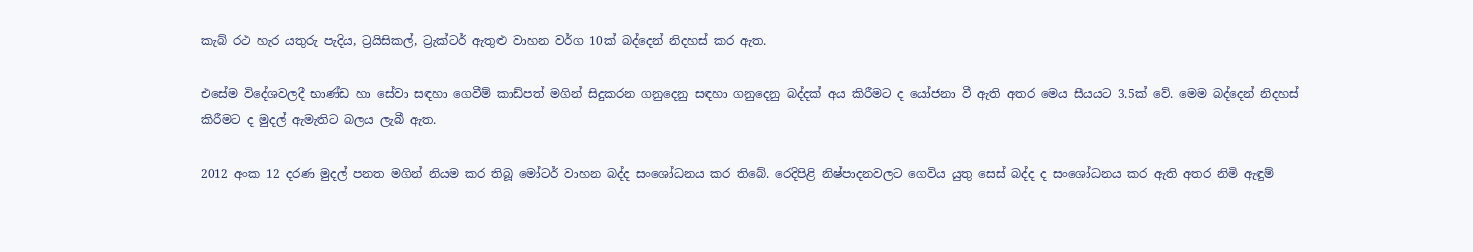කැබ් රථ හැර යතුරු පැදිය, ට්‍රයිසිකල්, ට්‍රැක්ටර් ඇතුළු වාහන වර්ග 10ක් බද්දෙන් නිදහස් කර ඇත.

එසේම විදේශවලදී භාණ්ඩ හා සේවා සඳහා ගෙවීම් කාඩ්පත් මගින් සිදුකරන ගනුදෙනු සඳහා ගනුදෙනු බද්දක් අය කිරීමට ද යෝජනා වී ඇති අතර මෙය සීයයට 3.5ක් වේ. මෙම බද්දෙන් නිදහස් කිරීමට ද මුදල් ඇමැතිට බලය ලැබී ඇත.

2012 අංක 12 දරණ මුදල් පනත මගින් නියම කර තිබූ මෝටර් වාහන බද්ද සංශෝධනය කර තිබේ. රෙදිපිළි නිෂ්පාදනවලට ගෙවිය යුතු සෙස් බද්ද ද සංශෝධනය කර ඇති අතර නිමි ඇඳුම්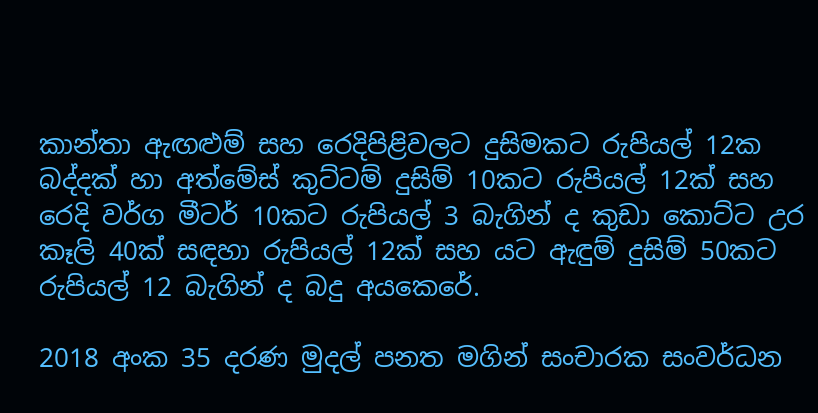කාන්තා ඇඟළුම් සහ රෙදිපිළිවලට දුසිමකට රුපියල් 12ක බද්දක් හා අත්මේස් කුට්ටම් දුසිම් 10කට රුපියල් 12ක් සහ රෙදි වර්ග මීටර් 10කට රුපියල් 3 බැගින් ද කුඩා කොට්ට උර කෑලි 40ක් සඳහා රුපියල් 12ක් සහ යට ඇඳුම් දුසිම් 50කට රුපියල් 12 බැගින් ද බදු අයකෙරේ.

2018 අංක 35 දරණ මුදල් පනත මගින් සංචාරක සංවර්ධන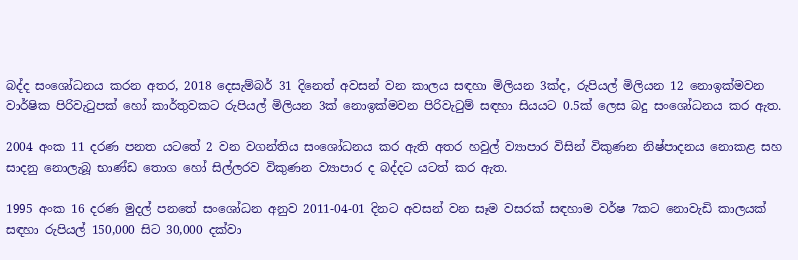බද්ද සංශෝධනය කරන අතර, 2018 දෙසැම්බර් 31 දිනෙත් අවසන් වන කාලය සඳහා මිලියන 3ක්ද, රුපියල් මිලියන 12 නොඉක්මවන වාර්ෂික පිරිවැටුපක් හෝ කාර්තුවකට රුපියල් මිලියන 3ක් නොඉක්මවන පිරිවැටුම් සඳහා සියයට 0.5ක් ලෙස බදු සංශෝධනය කර ඇත.

2004 අංක 11 දරණ පනත යටතේ 2 වන වගන්තිය සංශෝධනය කර ඇති අතර හවුල් ව්‍යාපාර විසින් විකුණන නිෂ්පාදනය නොකළ සහ සාදනු නොලැබූ භාණ්ඩ තොග හෝ සිල්ලරව විකුණන ව්‍යාපාර ද බද්දට යටත් කර ඇත.

1995 අංක 16 දරණ මුදල් පනතේ සංශෝධන අනුව 2011-04-01 දිනට අවසන් වන සෑම වසරක් සඳහාම වර්ෂ 7කට නොවැඩි කාලයක් සඳහා රුපියල් 150,000 සිට 30,000 දක්වා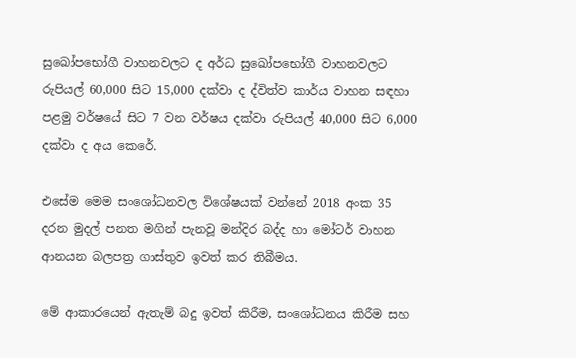සුඛෝපභෝගී වාහනවලට ද අර්ධ සුඛෝපභෝගී වාහනවලට රුපියල් 60,000 සිට 15,000 දක්වා ද ද්විත්ව කාර්ය වාහන සඳහා පළමු වර්ෂයේ සිට 7 වන වර්ෂය දක්වා රුපියල් 40,000 සිට 6,000 දක්වා ද අය කෙරේ.

එසේම මෙම සංශෝධනවල විශේෂයක් වන්නේ 2018 අංක 35 දරන මුදල් පනත මගින් පැනවූ මන්දිර බද්ද හා මෝටර් වාහන ආනයන බලපත්‍ර ගාස්තුව ඉවත් කර තිබීමය.

මේ ආකාරයෙන් ඇතැම් බදු ඉවත් කිරීම, සංශෝධනය කිරීම සහ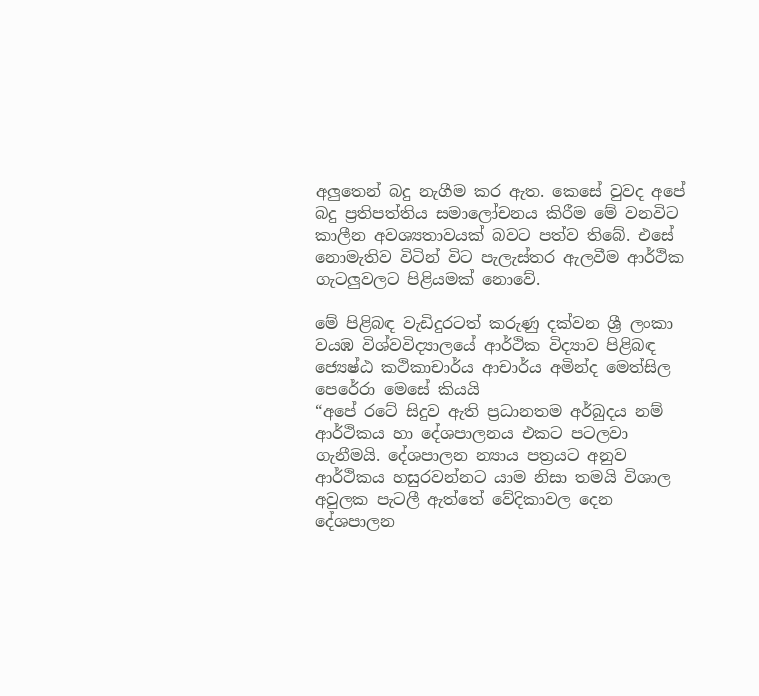අලුතෙන් බදු නැගීම කර ඇත. කෙසේ වුවද අපේ බදු ප්‍රතිපත්තිය සමාලෝචනය කිරීම මේ වනවිට කාලීන අවශ්‍යතාවයක් බවට පත්ව තිබේ. එසේ නොමැතිව විටින් විට පැලැස්තර ඇලවීම ආර්ථික ගැටලුවලට පිළියමක් නොවේ.

මේ පිළිබඳ වැඩිදුරටත් කරුණු දක්වන ශ්‍රී ලංකා වයඹ විශ්වවිද්‍යාලයේ ආර්ථික විද්‍යාව පිළිබඳ ජ්‍යෙෂ්ඨ කථිකාචාර්ය ආචාර්ය අමින්ද මෙත්සිල පෙරේරා මෙසේ කියයි
“අපේ රටේ සිදුව ඇති ප්‍රධානතම අර්බුදය නම් ආර්ථිකය හා දේශපාලනය එකට පටලවා ගැනීමයි. දේශපාලන න්‍යාය පත්‍රයට අනුව ආර්ථිකය හසුරවන්නට යාම නිසා තමයි විශාල අවුලක පැටලී ඇත්තේ වේදිකාවල දෙන දේශපාලන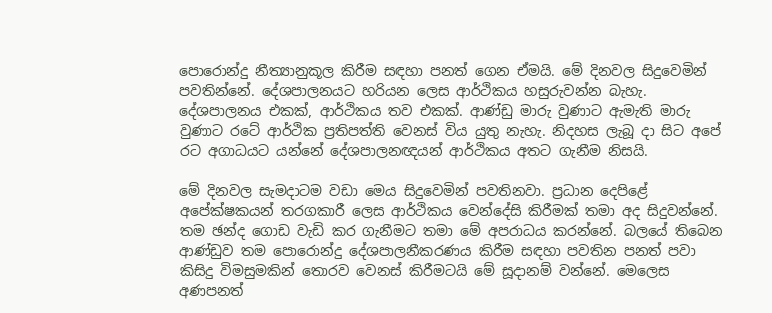පොරොන්දු නීත්‍යානුකූල කිරීම සඳහා පනත් ගෙන ඒමයි. මේ දිනවල සිදුවෙමින් පවතින්නේ. දේශපාලනයට හරියන ලෙස ආර්ථිකය හසුරුවන්න බැහැ. දේශපාලනය එකක්, ආර්ථිකය තව එකක්. ආණ්ඩු මාරු වුණාට ඇමැති මාරු වුණාට රටේ ආර්ථික ප්‍රතිපත්ති වෙනස් විය යුතු නැහැ. නිදහස ලැබූ දා සිට අපේ රට අගාධයට යන්නේ දේශපාලනඥයන් ආර්ථිකය අතට ගැනීම නිසයි.

මේ දිනවල සැමදාටම වඩා මෙය සිදුවෙමින් පවතිනවා. ප්‍රධාන දෙපිළේ අපේක්ෂකයන් තරගකාරී ලෙස ආර්ථිකය වෙන්දේසි කිරීමක් තමා අද සිදුවන්නේ. තම ඡන්ද ගොඩ වැඩි කර ගැනීමට තමා මේ අපරාධය කරන්නේ. බලයේ තිබෙන ආණ්ඩුව තම පොරොන්දු දේශපාලනීකරණය කිරීම සඳහා පවතින පනත් පවා කිසිදු විමසුමකින් තොරව වෙනස් කිරීමටයි මේ සූදානම් වන්නේ. මෙලෙස අණපනත්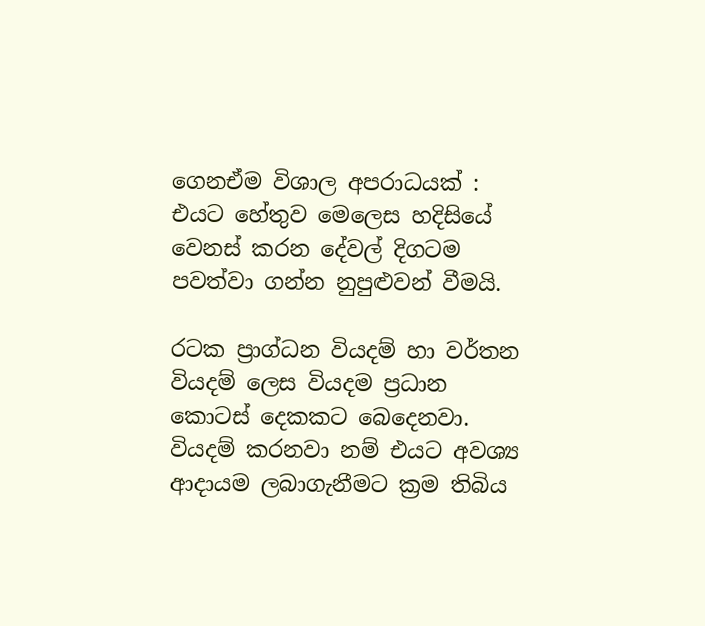ගෙනඒම විශාල අපරාධයක් : එයට හේතුව මෙලෙස හදිසියේ වෙනස් කරන දේවල් දිගටම පවත්වා ගන්න නුපුළුවන් වීමයි.

රටක ප්‍රාග්ධන වියදම් හා වර්තන වියදම් ලෙස වියදම ප්‍රධාන කොටස් දෙකකට බෙදෙනවා. වියදම් කරනවා නම් එයට අවශ්‍ය ආදායම ලබාගැනීමට ක්‍රම තිබිය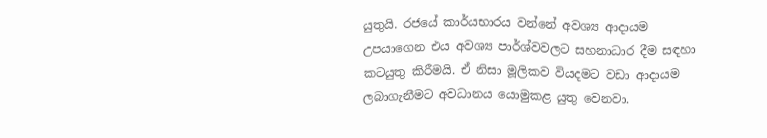යුතුයි. රජයේ කාර්යභාරය වන්නේ අවශ්‍ය ආදායම උපයාගෙන එය අවශ්‍ය පාර්ශ්වවලට සහනාධාර දීම සඳහා කටයුතු කිරීමයි. ඒ නිසා මූලිකව වියදමට වඩා ආදායම ලබාගැනීමට අවධානය යොමුකළ යුතු වෙනවා.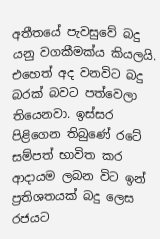අතීතයේ පැවසුවේ බදු යනු වගකීමක්ය කියලයි. එහෙත් අද වනවිට බදු බරක් බවට පත්වෙලා තියෙනවා. ඉස්සර පිළිගෙන තිබුණේ රටේ සම්පත් භාවිත කර ආදායම ලබන විට ඉන් ප්‍රතිශතයක් බදු ලෙස රජයට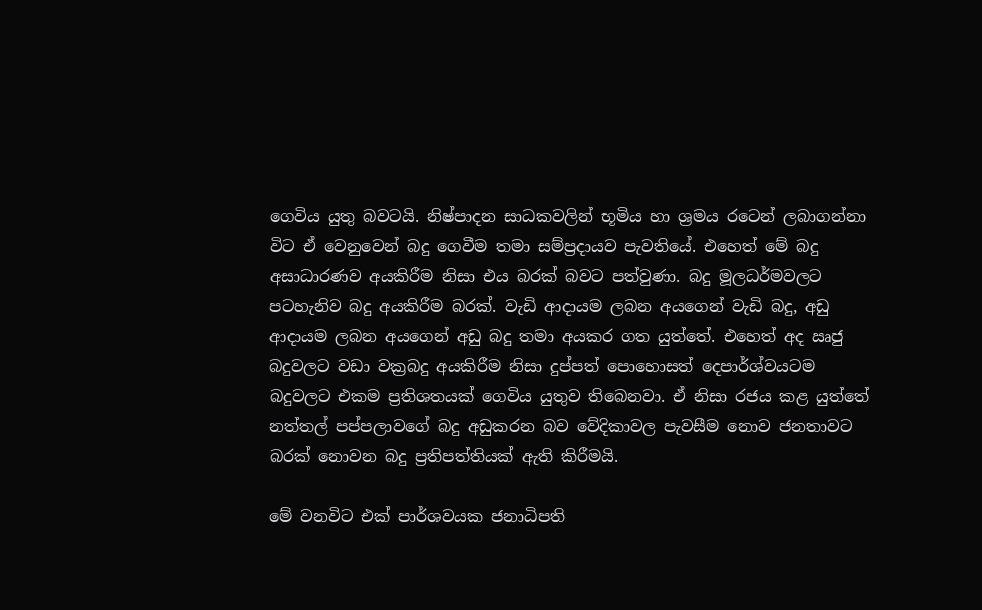ගෙවිය යුතු බවටයි. නිෂ්පාදන සාධකවලින් භූමිය හා ශ්‍රමය රටෙන් ලබාගන්නා විට ඒ වෙනුවෙන් බදු ගෙවීම තමා සම්ප්‍රදායව පැවතියේ. එහෙත් මේ බදු අසාධාරණව අයකිරීම නිසා එය බරක් බවට පත්වුණා. බදු මූලධර්මවලට පටහැනිව බදු අයකිරීම බරක්. වැඩි ආදායම ලබන අයගෙන් වැඩි බදු, අඩු ආදායම ලබන අයගෙන් අඩු බදු තමා අයකර ගත යුත්තේ. එහෙත් අද ඍජු බදුවලට වඩා වක්‍රබදු අයකිරීම නිසා දුප්පත් පොහොසත් දෙපාර්ශ්වයටම බදුවලට එකම ප්‍රතිශතයක් ගෙවිය යුතුව තිබෙනවා. ඒ නිසා රජය කළ යුත්තේ නත්තල් පප්පලාවගේ බදු අඩුකරන බව වේදිකාවල පැවසීම නොව ජනතාවට බරක් නොවන බදු ප්‍රතිපත්තියක් ඇති කිරීමයි.

මේ වනවිට එක් පාර්ශවයක ජනාධිපති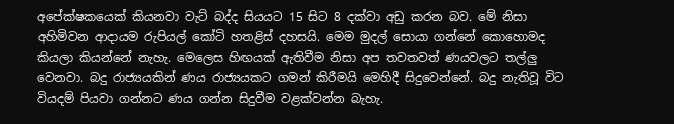අපේක්ෂකයෙක් කියනවා වැට් බද්ද සියයට 15 සිට 8 දක්වා අඩු කරන බව. මේ නිසා අහිමිවන ආදායම රුපියල් කෝටි හතළිස් දහසයි. මෙම මුදල් සොයා ගන්නේ කොහොමද කියලා කියන්නේ නැහැ. මෙලෙස හිඟයක් ඇතිවීම නිසා අප තවතවත් ණයවලට තල්ලු වෙනවා. බදු රාජ්‍යයකින් ණය රාජ්‍යයකට ගමන් කිරීමයි මෙහිදී සිදුවෙන්නේ. බදු නැතිවූ විට වියදම් පියවා ගන්නට ණය ගන්න සිදුවීම වළක්වන්න බැහැ.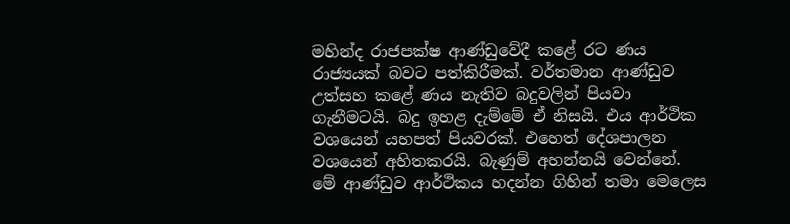මහින්ද රාජපක්ෂ ආණ්ඩුවේදී කළේ රට ණය රාජ්‍යයක් බවට පත්කිරීමක්. වර්තමාන ආණ්ඩුව උත්සහ කළේ ණය නැතිව බදුවලින් පියවා ගැනීමටයි. බදු ඉහළ දැම්මේ ඒ නිසයි. එය ආර්ථික වශයෙන් යහපත් පියවරක්. එහෙත් දේශපාලන වශයෙන් අහිතකරයි. බැණුම් අහන්නයි වෙන්නේ. මේ ආණ්ඩුව ආර්ථිකය හදන්න ගිහින් තමා මෙලෙස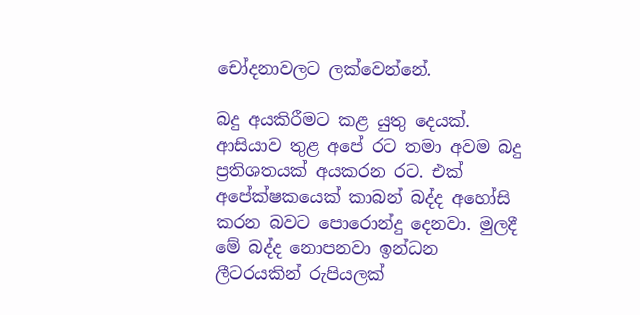චෝදනාවලට ලක්වෙන්නේ.

බදු අයකිරීමට කළ යුතු දෙයක්. ආසියාව තුළ අපේ රට තමා අවම බදු ප්‍රතිශතයක් අයකරන රට. එක් අපේක්ෂකයෙක් කාබන් බද්ද අහෝසි කරන බවට පොරොන්දු දෙනවා. මුලදී මේ බද්ද නොපනවා ඉන්ධන ලීටරයකින් රුපියලක්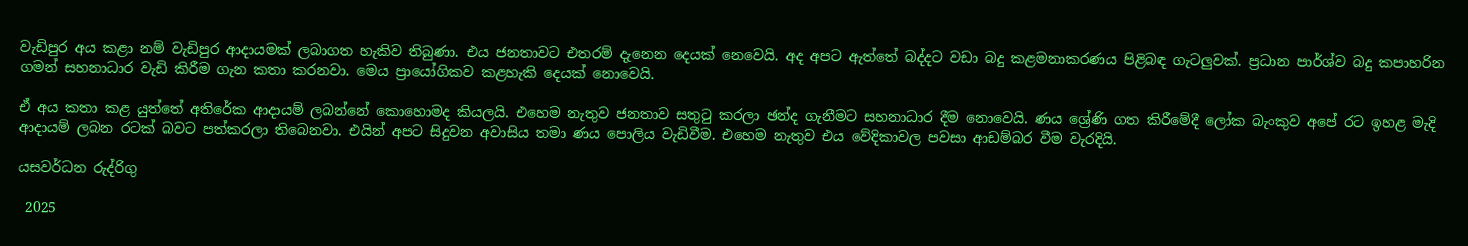වැඩිපුර අය කළා නම් වැඩිපුර ආදායමක් ලබාගත හැකිව තිබුණා. එය ජනතාවට එතරම් දැනෙන දෙයක් නෙවෙයි. අද අපට ඇත්තේ බද්දට වඩා බදු කළමනාකරණය පිළිබඳ ගැටලුවක්. ප්‍රධාන පාර්ශ්ව බදු කපාහරින ගමන් සහනාධාර වැඩි කිරීම ගැන කතා කරනවා. මෙය ප්‍රායෝගිකව කළහැකි දෙයක් නොවෙයි.

ඒ අය කතා කළ යුත්තේ අතිරේක ආදායම් ලබන්නේ කොහොමද කියලයි. එහෙම නැතුව ජනතාව සතුටු කරලා ඡන්ද ගැනීමට සහනාධාර දීම නොවෙයි. ණය ශ්‍රේණි ගත කිරීමේදී ලෝක බැංකුව අපේ රට ඉහළ මැදි ආදායම් ලබන රටක් බවට පත්කරලා තිබෙනවා. එයින් අපට සිදුවන අවාසිය තමා ණය පොලිය වැඩිවීම. එහෙම නැතුව එය වේදිකාවල පවසා ආඩම්බර වීම වැරදියි.

යසවර්ධන රුද්රිගු

 2025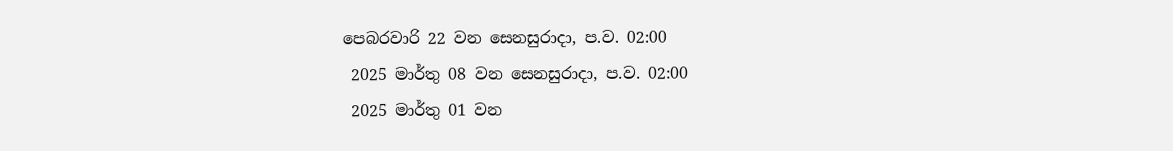පෙබරවාරි 22 වන සෙනසුරාදා, ප.ව. 02:00
 2025 මාර්තු 08 වන සෙනසුරාදා, ප.ව. 02:00
 2025 මාර්තු 01 වන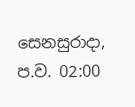සෙනසුරාදා, ප.ව. 02:00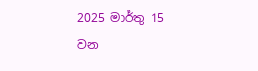2025 මාර්තු 15 වන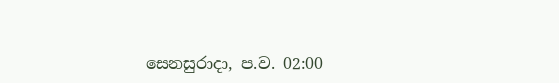සෙනසුරාදා, ප.ව. 02:00